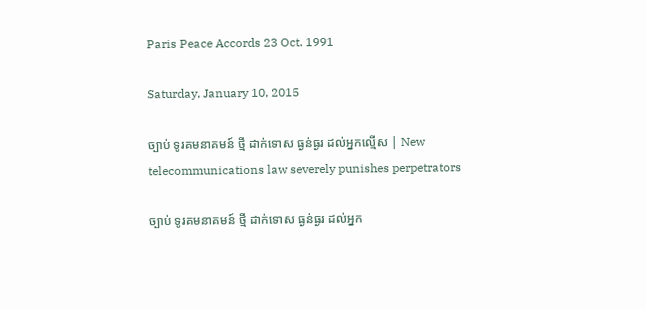Paris Peace Accords 23 Oct. 1991

Saturday, January 10, 2015

ច្បាប់ ទូរគមនាគមន៍ ថ្មី ដាក់ទោស ធ្ងន់ធ្ងរ ដល់អ្នកល្មើស | New telecommunications law severely punishes perpetrators

ច្បាប់ ទូរគមនាគមន៍ ថ្មី ដាក់ទោស ធ្ងន់ធ្ងរ ដល់អ្នក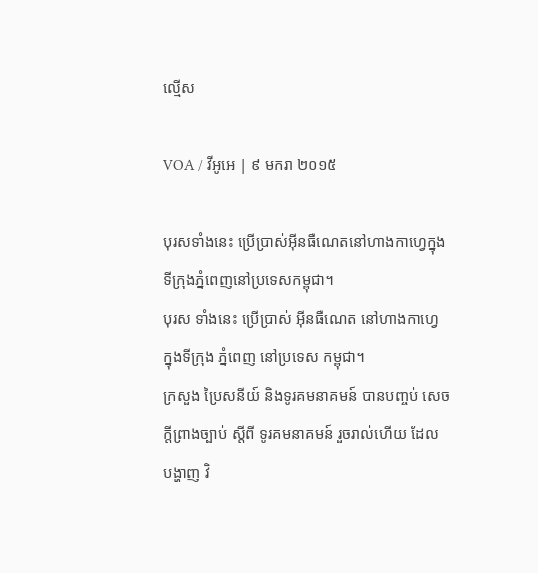ល្មើស

VOA / វីអូអេ | ៩ មករា ២០១៥

បុរសទាំងនេះ ប្រើប្រាស់អ៊ីនធឺណេតនៅហាងកាហ្វេក្នុងទីក្រុងភ្នំពេញនៅប្រទេសកម្ពុជា។
បុរស ទាំងនេះ ប្រើប្រាស់ អ៊ីនធឺណេត នៅហាងកាហ្វេ ក្នុងទីក្រុង ភ្នំពេញ នៅប្រទេស កម្ពុជា។
ក្រសួង ប្រៃសនីយ៍ និងទូរគមនាគមន៍ បានបញ្ចប់ សេចក្តីព្រាងច្បាប់ ស្តីពី ទូរគមនាគមន៍ រួចរាល់ហើយ ដែល បង្ហាញ វិ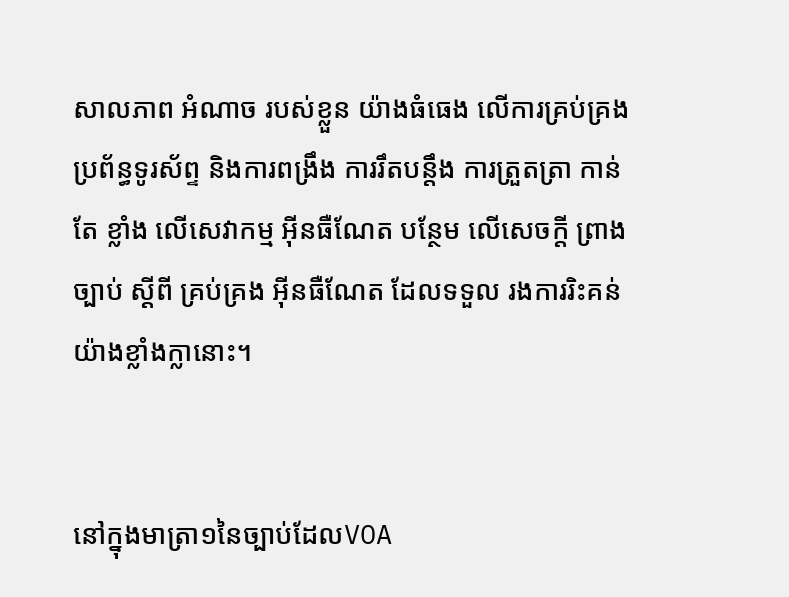សាលភាព អំណាច របស់ខ្លួន យ៉ាងធំធេង លើការគ្រប់គ្រង ប្រព័ន្ធទូរស័ព្ទ និងការពង្រឹង ការរឹតបន្តឹង ការត្រួតត្រា កាន់តែ ខ្លាំង លើសេវាកម្ម អ៊ីនធឺណែត បន្ថែម លើសេចក្តី ព្រាងច្បាប់ ស្តីពី គ្រប់គ្រង អ៊ីនធឺណែត ដែលទទួល រងការរិះគន់ យ៉ាងខ្លាំងក្លានោះ។


នៅក្នុងមាត្រា១នៃច្បាប់ដែលVOA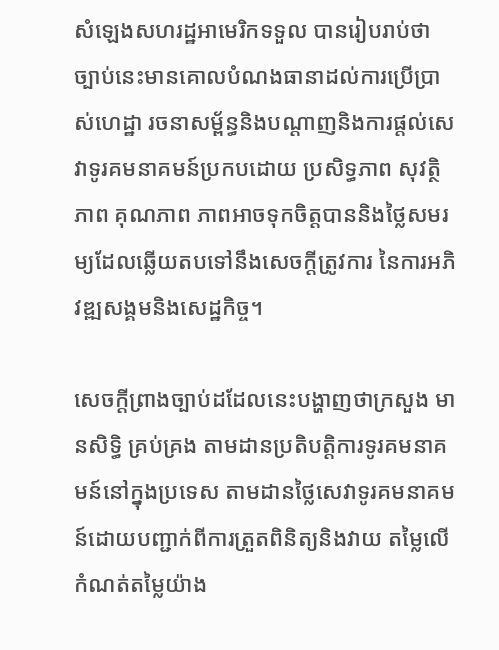សំឡេងសហរដ្ឋអាមេរិកទទួល បានរៀបរាប់ថាច្បាប់នេះមានគោលបំណងធានាដល់ការប្រើប្រាស់ហេដ្ឋា រចនាសម្ព័ន្ធនិងបណ្តាញនិងការផ្តល់សេវាទូរគមនាគមន៍ប្រកបដោយ ប្រសិទ្ធភាព សុវត្ថិភាព គុណភាព ភាពអាចទុកចិត្តបាននិងថ្លៃសមរម្យដែលឆ្លើយតបទៅនឹងសេចក្តីត្រូវការ នៃការអភិវឌ្ឍសង្គមនិងសេដ្ឋកិច្ច។

សេចក្តីព្រាងច្បាប់ដដែលនេះបង្ហាញថាក្រសួង មានសិទ្ធិ គ្រប់គ្រង តាមដានប្រតិបត្តិការទូរគមនាគមន៍នៅក្នុងប្រទេស តាមដានថ្លៃសេវាទូរគមនាគមន៍ដោយបញ្ជាក់ពីការត្រួតពិនិត្យនិងវាយ តម្លៃលើកំណត់តម្លៃយ៉ាង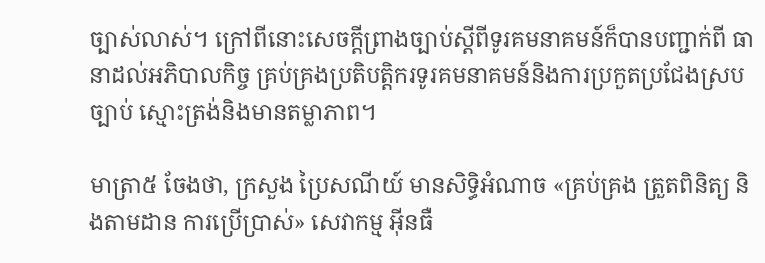ច្បាស់លាស់។ ក្រៅពីនោះសេចក្តីព្រាងច្បាប់ស្តីពីទូរគមនាគមន៍ក៏បានបញ្ជាក់ពី ធានាដល់អភិបាលកិច្ច គ្រប់គ្រងប្រតិបត្តិករទូរគមនាគមន៍និងការប្រកួតប្រជែងស្របច្បាប់ ស្មោះត្រង់និងមានតម្លាភាព។

មាត្រា៥ ចែងថា, ក្រសួង ប្រៃសណីយ៍ មានសិទ្ធិអំណាច «គ្រប់គ្រង ត្រួតពិនិត្យ និងតាមដាន ការប្រើប្រាស់» សេវាកម្ម អ៊ីនធឺ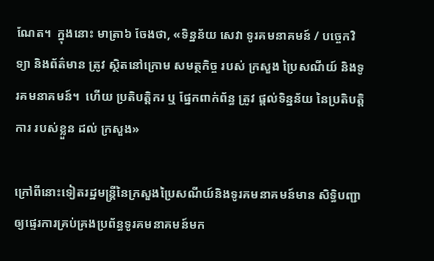ណែត។  ក្នុងនោះ មាត្រា៦ ចែងថា, «ទិន្នន័យ សេវា ទូរគមនាគមន៍ / បច្ចេកវិទ្យា និងព័ត៌មាន ត្រូវ ស្ថិតនៅក្រោម សមត្ថកិច្ច របស់ ក្រសួង ប្រៃសណីយ៍ និងទូរគមនាគមន៍។  ហើយ ប្រតិបត្តិករ ឬ ផ្នែកពាក់ព័ន្ធ ត្រូវ ផ្តល់ទិន្នន័យ នៃប្រតិបត្តិការ របស់ខ្លួន ដល់ ក្រសួង»

ក្រៅពីនោះទៀតរដ្ឋមន្ត្រីនៃក្រសួងប្រៃសណីយ៍និងទូរគមនាគមន៍មាន សិទ្ធិបញ្ជាឲ្យផ្ទេរការគ្រប់គ្រងប្រព័ន្ធទូរគមនាគមន៍មក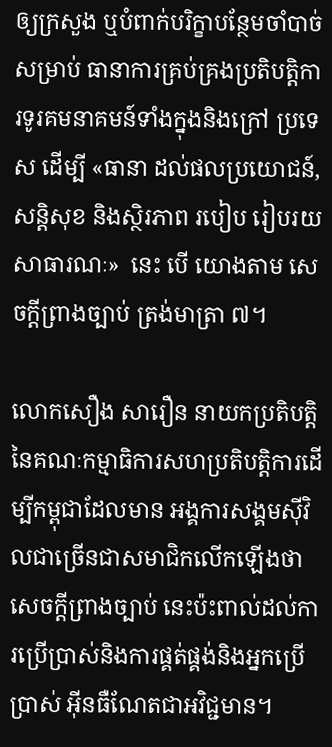ឲ្យក្រសួង ឬបំពាក់បរិក្ខាបន្ថែមចាំបាច់សម្រាប់ ធានាការគ្រប់គ្រងប្រតិបត្តិការទូរគមនាគមន៍ទាំងក្នុងនិងក្រៅ ប្រទេស ដើម្បី «ធានា ដល់ផលប្រយោជន៍, សន្តិសុខ និងស្ថិរភាព របៀប រៀបរយ សាធារណៈ»  នេះ បើ យោងតាម សេចក្តីព្រាងច្បាប់ ត្រង់មាត្រា ៧។

លោកសឿង សារឿន នាយកប្រតិបត្តិនៃគណៈកម្មាធិការសហប្រតិបត្តិការដើម្បីកម្ពុជាដែលមាន អង្គការសង្គមស៊ីវិលជាច្រើនជាសមាជិកលើកឡើងថាសេចក្តីព្រាងច្បាប់ នេះប៉ះពាល់ដល់ការប្រើប្រាស់និងការផ្គត់ផ្គង់និងអ្នកប្រើប្រាស់ អ៊ីនធឺណែតជាអវិជ្ជមាន។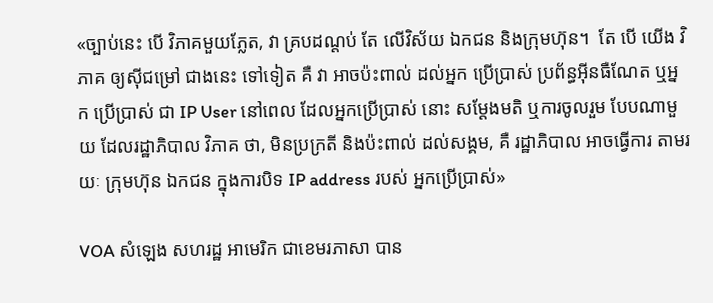«ច្បាប់នេះ បើ វិភាគមួយភ្លែត, វា គ្របដណ្តប់ តែ លើវិស័យ ឯកជន និងក្រុមហ៊ុន។  តែ បើ យើង វិភាគ ឲ្យស៊ីជម្រៅ ជាងនេះ ទៅទៀត គឺ វា អាចប៉ះពាល់ ដល់អ្នក ប្រើប្រាស់ ប្រព័ន្ធអ៊ីនធឺណែត ឬអ្នក ប្រើប្រាស់ ជា IP User នៅពេល ដែលអ្នកប្រើប្រាស់ នោះ សម្តែងមតិ ឬការចូលរួម បែបណាមួយ ដែលរដ្ឋាភិបាល វិភាគ ថា, មិនប្រក្រតី និងប៉ះពាល់ ដល់សង្គម, គឺ រដ្ឋាភិបាល អាចធ្វើការ តាមរយៈ ក្រុមហ៊ុន ឯកជន ក្នុងការបិទ IP address របស់ អ្នកប្រើប្រាស់»

VOA សំឡេង សហរដ្ឋ អាមេរិក ជាខេមរភាសា បាន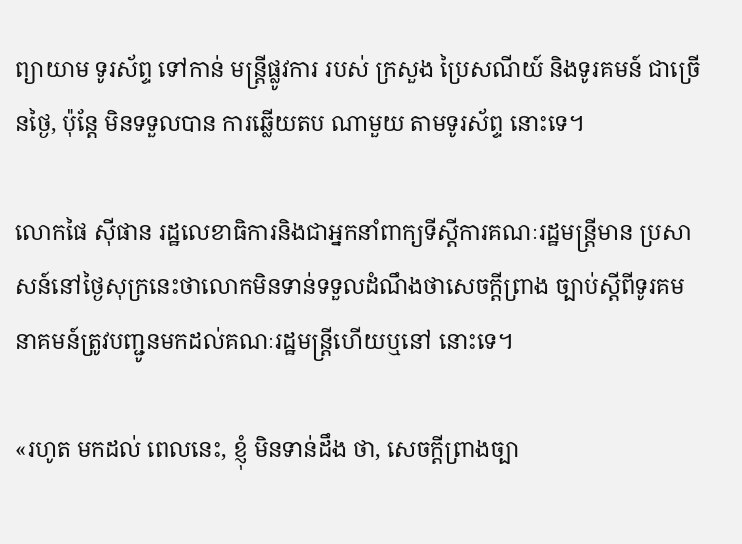ព្យាយាម ទូរស័ព្ទ ទៅកាន់ មន្ត្រីផ្លូវការ របស់ ក្រសួង ប្រៃសណីយ៍ និងទូរគមន៍ ជាច្រើនថ្ងៃ, ប៉ុន្តែ មិនទទួលបាន ការឆ្លើយតប ណាមួយ តាមទូរស័ព្ទ នោះទេ។

លោកផៃ ស៊ីផាន រដ្ឋលេខាធិការនិងជាអ្នកនាំពាក្យទីស្តីការគណៈរដ្ឋមន្ត្រីមាន ប្រសាសន៍នៅថ្ងៃសុក្រនេះថាលោកមិនទាន់ទទួលដំណឹងថាសេចក្តីព្រាង ច្បាប់ស្តីពីទូរគមនាគមន៍ត្រូវបញ្ជូនមកដល់គណៈរដ្ឋមន្ត្រីហើយឬនៅ នោះទេ។

«រហូត មកដល់ ពេលនេះ, ខ្ញុំ មិនទាន់ដឹង ថា, សេចក្តីព្រាងច្បា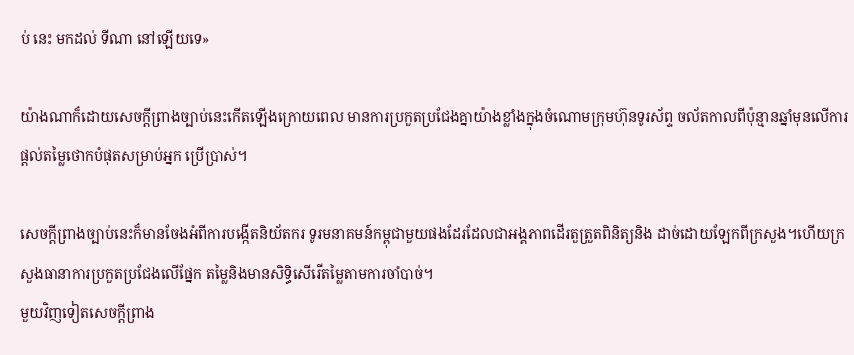ប់ នេះ មកដល់ ទីណា នៅឡើយទេ»

យ៉ាងណាក៏ដោយសេចក្តីព្រាងច្បាប់នេះកើតឡើងក្រោយពេល មានការប្រកួតប្រជែងគ្នាយ៉ាងខ្លាំងក្នុងចំណោមក្រុមហ៊ុនទូរស័ព្ទ ចល័តកាលពីប៉ុន្មានឆ្នាំមុនលើការផ្តល់តម្លៃថោកបំផុតសម្រាប់អ្នក ប្រើប្រាស់។

សេចក្តីព្រាងច្បាប់នេះក៏មានចែងអំពីការបង្កើតនិយ័តករ ទូរមនាគមន៍កម្ពុជាមួយផងដែរដែលជាអង្គភាពដើរតួត្រួតពិនិត្យនិង ដាច់ដោយឡែកពីក្រសួង។ហើយក្រសួងធានាការប្រកួតប្រជែងលើផ្នែក តម្លៃនិងមានសិទ្ធិសើរើតម្លៃតាមការចាំបាច់។
មួយវិញទៀតសេចក្តីព្រាង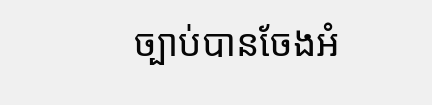ច្បាប់បានចែងអំ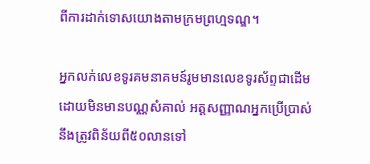ពីការដាក់ទោសយោងតាមក្រមព្រហ្មទណ្ឌ។

អ្នកលក់លេខទូរគមនាគមន៍រូមមានលេខទូរស័ព្ទជាដើមដោយមិនមានបណ្ណសំគាល់ អត្តសញ្ញាណអ្នកប្រើប្រាស់នឹងត្រូវពិន័យពី៥០លានទៅ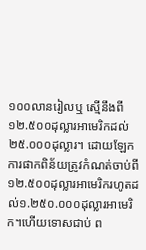១០០លានរៀលឬ ស្មើនឹងពី១២.៥០០ដុល្លារអាមេរិកដល់២៥.០០០ដុល្លារ។ ដោយឡែកការផាកពិន័យត្រូវកំណត់ចាប់ពី ១២.៥០០ដុល្លារអាមេរិករហូតដល់១.២៥០.០០០ដុល្លារអាមេរិក។ហើយទោសជាប់ ព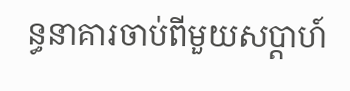ន្ធនាគារចាប់ពីមួយសប្តាហ៍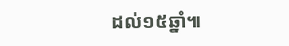ដល់១៥ឆ្នាំ៕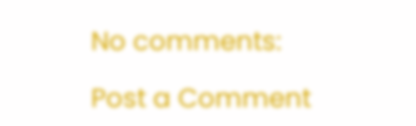No comments:

Post a Comment